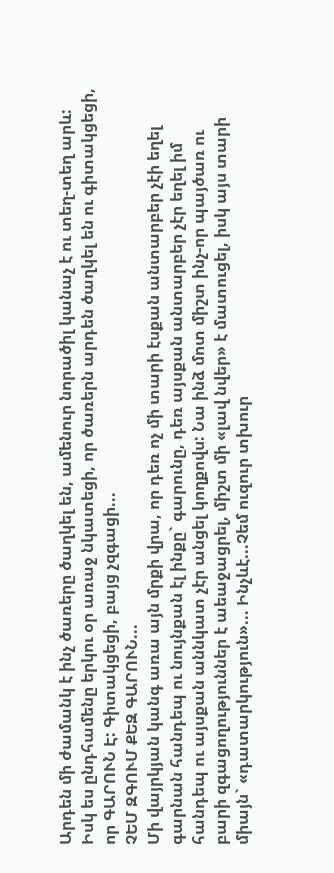Արդեն մի ժամանկ է ինչ ծառերը ծաղկել են, ամենուր նորածիլ կանաչ է ու տեղ-տեղ արև: Իսկ ես ընդհամենը երկու օր առաջ նկատեցի, որ ծառերն արդեն ծաղկել են ու գիտակցեցի, որ ԳԱՐՈՒՆ Է: Գիտակցեցի, բայց չզգացի...
ՉԵՄ ԶԳՈՒՄ ՔԵԶ ԳԱՐՈՒՆ...
Մի վայրկյան կանգ առա այն մրքի վրա, որ դեռ ոչ մի տարի էսքան անտարբեր չէի եղել գարնան հանդեպ ու նույնքան էլ ինքը` գարունը, դեռ այսքան անտարբեր չէր եղել իմ հանդեպ ու այսքան աննկատ չէր անցել կողքովս: Նա ինձ մոտ միշտ ինչ-որ պայծառ ու բարի զգացողություններ է աեաջացրել, միշտ մի «լավ նվեր» է մատուցել, իսկ այս տարի միայն` «դատարկություն»... Ինչևէ...Չեմ ուզուր տխուր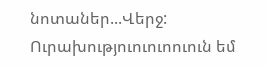նոտաներ...Վերջ: Ուրախություուուոուուն եմ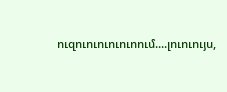ուզուուուուուոում....լուուույս,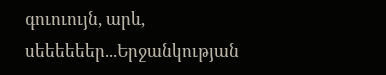գուուույն, արև, սեեեեեեր...Երջանկության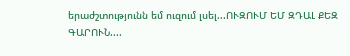երաժշտությունն եմ ուզում լսել...ՈՒԶՈՒՄ ԵՄ ԶԴԱԼ ՔԵԶ ԳԱՐՈՒՆ....